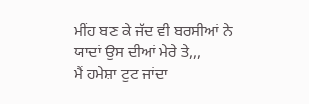ਮੀਂਹ ਬਣ ਕੇ ਜੱਦ ਵੀ ਬਰਸੀਆਂ ਨੇ
ਯਾਦਾਂ ਉਸ ਦੀਆਂ ਮੇਰੇ ਤੇ,,,
ਮੈਂ ਹਮੇਸ਼ਾ ਟੁਟ ਜਾਂਦਾ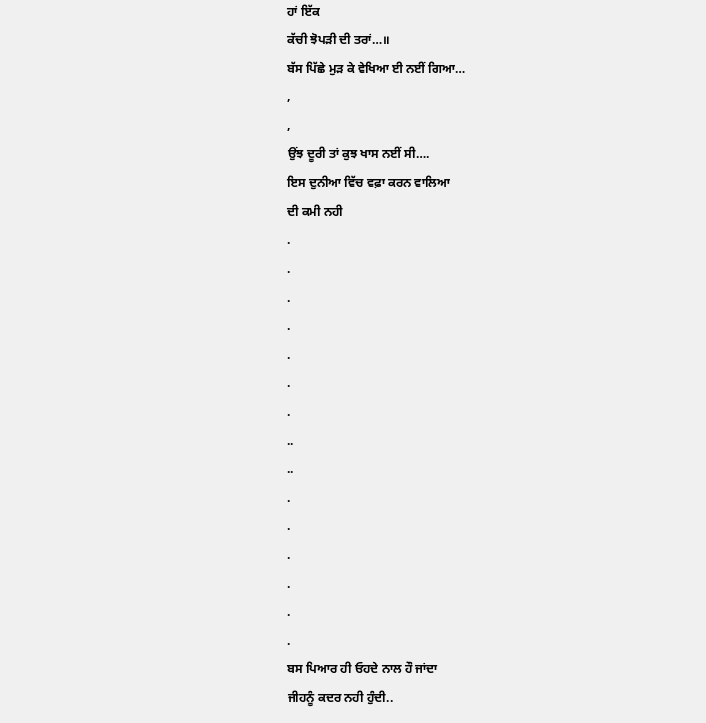ਹਾਂ ਇੱਕ
ਕੱਚੀ ਝੋਪੜੀ ਦੀ ਤਰਾਂ…॥
ਬੱਸ ਪਿੱਛੇ ਮੁੜ ਕੇ ਵੇਖਿਆ ਈ ਨਈਂ ਗਿਆ…
,
,
ਉਂਝ ਦੂਰੀ ਤਾਂ ਕੁਝ ਖਾਸ ਨਈਂ ਸੀ….
ਇਸ ਦੁਨੀਆ ਵਿੱਚ ਵਫ਼ਾ ਕਰਨ ਵਾਲਿਆ
ਦੀ ਕਮੀ ਨਹੀ
.
.
.
.
.
.
.
..
..
.
.
.
.
.
.
ਬਸ ਪਿਆਰ ਹੀ ਓਹਦੇ ਨਾਲ ਹੌ ਜਾਂਦਾ
ਜੀਹਨੂੰ ਕਦਰ ਨਹੀ ਹੁੰਦੀ..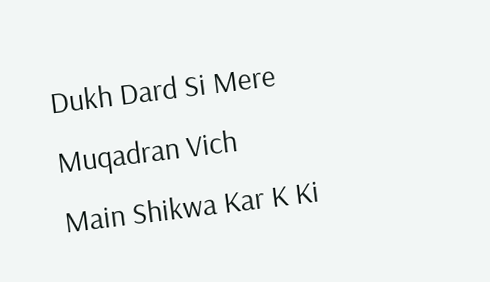Dukh Dard Si Mere Muqadran Vich
Main Shikwa Kar K Ki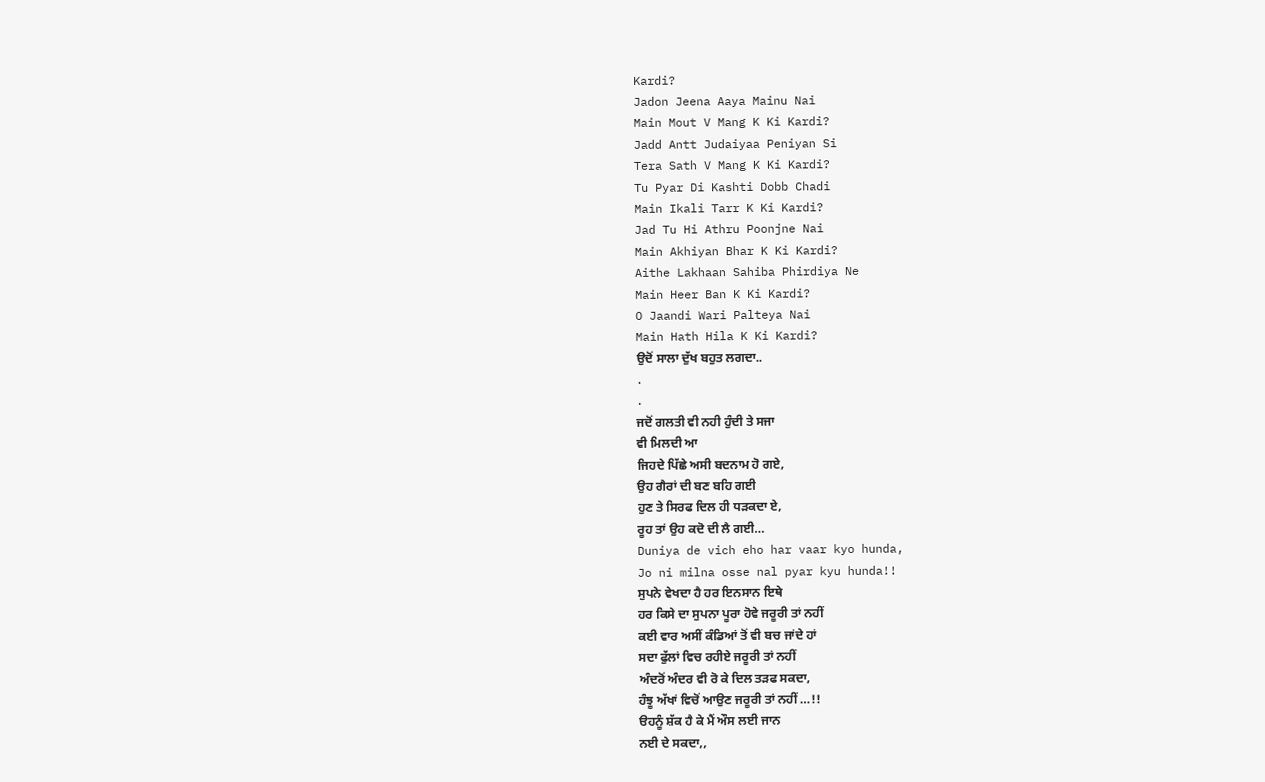Kardi?
Jadon Jeena Aaya Mainu Nai
Main Mout V Mang K Ki Kardi?
Jadd Antt Judaiyaa Peniyan Si
Tera Sath V Mang K Ki Kardi?
Tu Pyar Di Kashti Dobb Chadi
Main Ikali Tarr K Ki Kardi?
Jad Tu Hi Athru Poonjne Nai
Main Akhiyan Bhar K Ki Kardi?
Aithe Lakhaan Sahiba Phirdiya Ne
Main Heer Ban K Ki Kardi?
O Jaandi Wari Palteya Nai
Main Hath Hila K Ki Kardi?
ਉਦੋਂ ਸਾਲਾ ਦੁੱਖ ਬਹੁਤ ਲਗਦਾ..
.
.
ਜਦੋਂ ਗਲਤੀ ਵੀ ਨਹੀ ਹੁੰਦੀ ਤੇ ਸਜਾ
ਵੀ ਮਿਲਦੀ ਆ
ਜਿਹਦੇ ਪਿੱਛੇ ਅਸੀ ਬਦਨਾਮ ਹੋ ਗਏ,
ਉਹ ਗੈਰਾਂ ਦੀ ਬਣ ਬਹਿ ਗਈ
ਹੁਣ ਤੇ ਸਿਰਫ ਦਿਲ ਹੀ ਧੜਕਦਾ ਏ,
ਰੂਹ ਤਾਂ ਉਹ ਕਦੋ ਦੀ ਲੈ ਗਈ…
Duniya de vich eho har vaar kyo hunda,
Jo ni milna osse nal pyar kyu hunda!!
ਸੁਪਨੇ ਵੇਖਦਾ ਹੈ ਹਰ ਇਨਸਾਨ ਇਥੇ
ਹਰ ਕਿਸੇ ਦਾ ਸੁਪਨਾ ਪੂਰਾ ਹੋਵੇ ਜਰੂਰੀ ਤਾਂ ਨਹੀਂ
ਕਈ ਵਾਰ ਅਸੀਂ ਕੰਡਿਆਂ ਤੋਂ ਵੀ ਬਚ ਜਾਂਦੇ ਹਾਂ
ਸਦਾ ਫੁੱਲਾਂ ਵਿਚ ਰਹੀਏ ਜਰੂਰੀ ਤਾਂ ਨਹੀਂ
ਅੰਦਰੋਂ ਅੰਦਰ ਵੀ ਰੋ ਕੇ ਦਿਲ ਤੜਫ ਸਕਦਾ,
ਹੰਝੂ ਅੱਖਾਂ ਵਿਚੋਂ ਆਉਣ ਜਰੂਰੀ ਤਾਂ ਨਹੀਂ …!!
ੳਹਨੂੰ ਸ਼ੱਕ ਹੈ ਕੇ ਮੈਂ ਔਸ ਲਈ ਜਾਨ
ਨਈ ਦੇ ਸਕਦਾ,,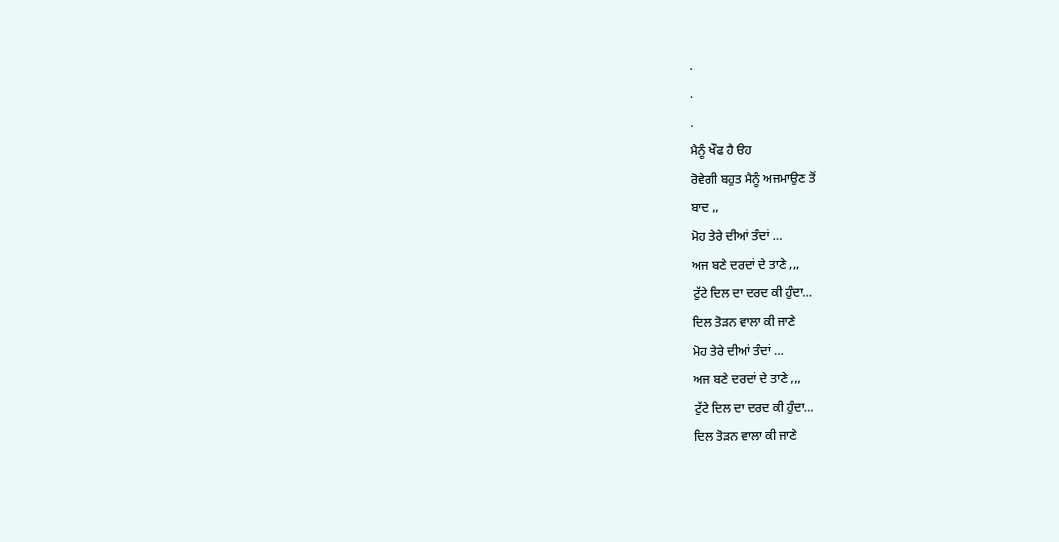.
.
.
ਮੈਨੂੰ ਖੌਫ ਹੈ ੳਹ
ਰੋਵੇਗੀ ਬਹੁਤ ਮੈਨੂੰ ਅਜਮਾਉਣ ਤੋਂ
ਬਾਦ ,,
ਮੋਹ ਤੇਰੇ ਦੀਆਂ ਤੰਦਾਂ …
ਅਜ ਬਣੇ ਦਰਦਾਂ ਦੇ ਤਾਣੇ ,,,
ਟੁੱਟੇ ਦਿਲ ਦਾ ਦਰਦ ਕੀ ਹੁੰਦਾ…
ਦਿਲ ਤੋੜਨ ਵਾਲਾ ਕੀ ਜਾਣੇ
ਮੋਹ ਤੇਰੇ ਦੀਆਂ ਤੰਦਾਂ …
ਅਜ ਬਣੇ ਦਰਦਾਂ ਦੇ ਤਾਣੇ ,,,
ਟੁੱਟੇ ਦਿਲ ਦਾ ਦਰਦ ਕੀ ਹੁੰਦਾ…
ਦਿਲ ਤੋੜਨ ਵਾਲਾ ਕੀ ਜਾਣੇ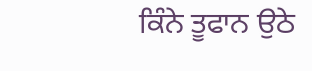ਕਿੰਨੇ ਤੂਫਾਨ ਉਠੇ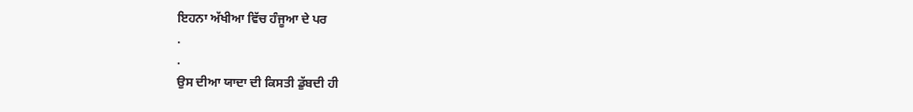ਇਹਨਾ ਅੱਖੀਆ ਵਿੱਚ ਹੰਜੂਆ ਦੇ ਪਰ
.
.
ਉਸ ਦੀਆ ਯਾਦਾ ਦੀ ਕਿਸਤੀ ਡੁੱਬਦੀ ਹੀ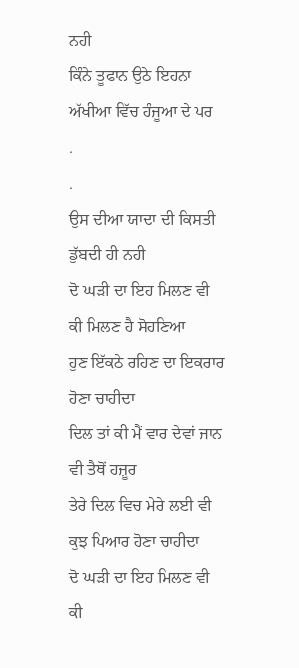ਨਹੀ
ਕਿੰਨੇ ਤੂਫਾਨ ਉਠੇ ਇਹਨਾ ਅੱਖੀਆ ਵਿੱਚ ਹੰਜੂਆ ਦੇ ਪਰ
.
.
ਉਸ ਦੀਆ ਯਾਦਾ ਦੀ ਕਿਸਤੀ ਡੁੱਬਦੀ ਹੀ ਨਹੀ
ਦੋ ਘੜੀ ਦਾ ਇਹ ਮਿਲਣ ਵੀ ਕੀ ਮਿਲਣ ਹੈ ਸੋਹਣਿਆ
ਹੁਣ ਇੱਕਠੇ ਰਹਿਣ ਦਾ ਇਕਰਾਰ ਹੋਣਾ ਚਾਹੀਦਾ
ਦਿਲ ਤਾਂ ਕੀ ਮੈਂ ਵਾਰ ਦੇਵਾਂ ਜਾਨ ਵੀ ਤੈਥੋਂ ਹਜ਼ੂਰ
ਤੇਰੇ ਦਿਲ ਵਿਚ ਮੇਰੇ ਲਈ ਵੀ ਕੁਝ ਪਿਆਰ ਹੋਣਾ ਚਾਹੀਦਾ
ਦੋ ਘੜੀ ਦਾ ਇਹ ਮਿਲਣ ਵੀ ਕੀ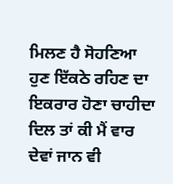ਮਿਲਣ ਹੈ ਸੋਹਣਿਆ
ਹੁਣ ਇੱਕਠੇ ਰਹਿਣ ਦਾ ਇਕਰਾਰ ਹੋਣਾ ਚਾਹੀਦਾ
ਦਿਲ ਤਾਂ ਕੀ ਮੈਂ ਵਾਰ ਦੇਵਾਂ ਜਾਨ ਵੀ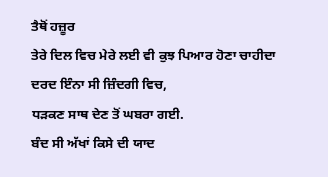ਤੈਥੋਂ ਹਜ਼ੂਰ
ਤੇਰੇ ਦਿਲ ਵਿਚ ਮੇਰੇ ਲਈ ਵੀ ਕੁਝ ਪਿਆਰ ਹੋਣਾ ਚਾਹੀਦਾ
ਦਰਦ ਇੰਨਾ ਸੀ ਜ਼ਿੰਦਗੀ ਵਿਚ,
ਧੜਕਣ ਸਾਥ ਦੇਣ ਤੋਂ ਘਬਰਾ ਗਈ.
ਬੰਦ ਸੀ ਅੱਖਾਂ ਕਿਸੇ ਦੀ ਯਾਦ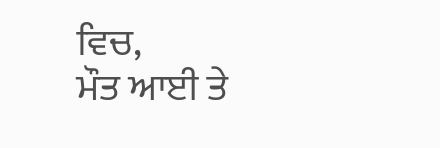ਵਿਚ,
ਮੌਤ ਆਈ ਤੇ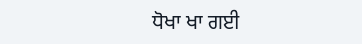ਧੋਖਾ ਖਾ ਗਈ